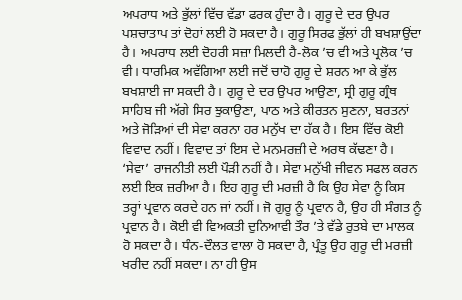ਅਪਰਾਧ ਅਤੇ ਭੁੱਲਾਂ ਵਿੱਚ ਵੱਡਾ ਫਰਕ ਹੁੰਦਾ ਹੈ। ਗੁਰੂ ਦੇ ਦਰ ਉਪਰ ਪਸ਼ਚਾਤਾਪ ਤਾਂ ਦੋਹਾਂ ਲਈ ਹੋ ਸਕਦਾ ਹੈ। ਗੁਰੂ ਸਿਰਫ ਭੁੱਲਾਂ ਹੀ ਬਖਸ਼ਾਉਂਦਾ ਹੈ। ਅਪਰਾਧ ਲਈ ਦੋਹਰੀ ਸਜ਼ਾ ਮਿਲਦੀ ਹੈ-ਲੋਕ ’ਚ ਵੀ ਅਤੇ ਪ੍ਰਲੋਕ ’ਚ ਵੀ। ਧਾਰਮਿਕ ਅਵੱਗਿਆ ਲਈ ਜਦੋਂ ਚਾਹੋ ਗੁਰੂ ਦੇ ਸ਼ਰਨ ਆ ਕੇ ਭੁੱਲ ਬਖਸ਼ਾਈ ਜਾ ਸਕਦੀ ਹੈ। ਗੁਰੂ ਦੇ ਦਰ ਉਪਰ ਆਉਣਾ, ਸ੍ਰੀ ਗੁਰੂ ਗ੍ਰੰਥ ਸਾਹਿਬ ਜੀ ਅੱਗੇ ਸਿਰ ਝੁਕਾਉਣਾ, ਪਾਠ ਅਤੇ ਕੀਰਤਨ ਸੁਣਨਾ, ਬਰਤਨਾਂ ਅਤੇ ਜੋੜਿਆਂ ਦੀ ਸੇਵਾ ਕਰਨਾ ਹਰ ਮਨੁੱਖ ਦਾ ਹੱਕ ਹੈ। ਇਸ ਵਿੱਚ ਕੋਈ ਵਿਵਾਦ ਨਹੀਂ। ਵਿਵਾਦ ਤਾਂ ਇਸ ਦੇ ਮਨਮਰਜ਼ੀ ਦੇ ਅਰਥ ਕੱਢਣਾ ਹੈ। ‘ਸੇਵਾ’ ਰਾਜਨੀਤੀ ਲਈ ਪੌੜੀ ਨਹੀਂ ਹੈ। ਸੇਵਾ ਮਨੁੱਖੀ ਜੀਵਨ ਸਫਲ ਕਰਨ ਲਈ ਇਕ ਜ਼ਰੀਆ ਹੈ। ਇਹ ਗੁਰੂ ਦੀ ਮਰਜ਼ੀ ਹੈ ਕਿ ਉਹ ਸੇਵਾ ਨੂੰ ਕਿਸ ਤਰ੍ਹਾਂ ਪ੍ਰਵਾਨ ਕਰਦੇ ਹਨ ਜਾਂ ਨਹੀਂ। ਜੋ ਗੁਰੂ ਨੂੰ ਪ੍ਰਵਾਨ ਹੈ, ਉਹ ਹੀ ਸੰਗਤ ਨੂੰ ਪ੍ਰਵਾਨ ਹੈ। ਕੋਈ ਵੀ ਵਿਅਕਤੀ ਦੁਨਿਆਵੀ ਤੌਰ ’ਤੇ ਵੱਡੇ ਰੁਤਬੇ ਦਾ ਮਾਲਕ ਹੋ ਸਕਦਾ ਹੈ। ਧੰਨ-ਦੌਲਤ ਵਾਲਾ ਹੋ ਸਕਦਾ ਹੈ, ਪ੍ਰੰਤੂ ਉਹ ਗੁਰੂ ਦੀ ਮਰਜ਼ੀ ਖਰੀਦ ਨਹੀਂ ਸਕਦਾ। ਨਾ ਹੀ ਉਸ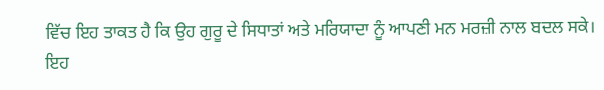ਵਿੱਚ ਇਹ ਤਾਕਤ ਹੈ ਕਿ ਉਹ ਗੁਰੂ ਦੇ ਸਿਧਾਤਾਂ ਅਤੇ ਮਰਿਯਾਦਾ ਨੂੰ ਆਪਣੀ ਮਨ ਮਰਜ਼ੀ ਨਾਲ ਬਦਲ ਸਕੇ। ਇਹ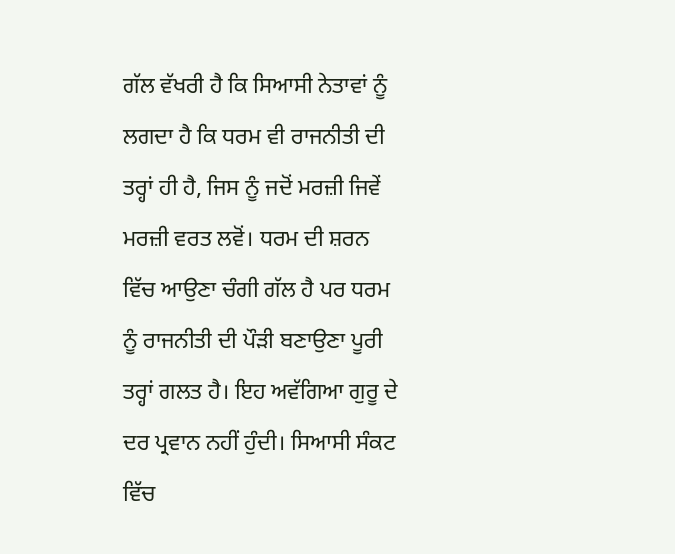ਗੱਲ ਵੱਖਰੀ ਹੈ ਕਿ ਸਿਆਸੀ ਨੇਤਾਵਾਂ ਨੂੰ ਲਗਦਾ ਹੈ ਕਿ ਧਰਮ ਵੀ ਰਾਜਨੀਤੀ ਦੀ ਤਰ੍ਹਾਂ ਹੀ ਹੈ, ਜਿਸ ਨੂੰ ਜਦੋਂ ਮਰਜ਼ੀ ਜਿਵੇਂ ਮਰਜ਼ੀ ਵਰਤ ਲਵੋਂ। ਧਰਮ ਦੀ ਸ਼ਰਨ ਵਿੱਚ ਆਉਣਾ ਚੰਗੀ ਗੱਲ ਹੈ ਪਰ ਧਰਮ ਨੂੰ ਰਾਜਨੀਤੀ ਦੀ ਪੌੜੀ ਬਣਾਉਣਾ ਪੂਰੀ ਤਰ੍ਹਾਂ ਗਲਤ ਹੈ। ਇਹ ਅਵੱਗਿਆ ਗੁਰੂ ਦੇ ਦਰ ਪ੍ਰਵਾਨ ਨਹੀਂ ਹੁੰਦੀ। ਸਿਆਸੀ ਸੰਕਟ ਵਿੱਚ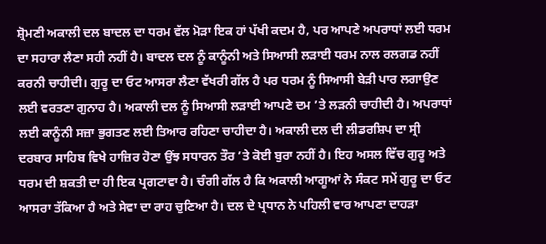ਸ਼੍ਰੋਮਣੀ ਅਕਾਲੀ ਦਲ ਬਾਦਲ ਦਾ ਧਰਮ ਵੱਲ ਮੋੜਾ ਇਕ ਹਾਂ ਪੱਖੀ ਕਦਮ ਹੈ, ਪਰ ਆਪਣੇ ਅਪਰਾਧਾਂ ਲਈ ਧਰਮ ਦਾ ਸਹਾਰਾ ਲੈਣਾ ਸਹੀ ਨਹੀਂ ਹੈ। ਬਾਦਲ ਦਲ ਨੂੰ ਕਾਨੂੰਨੀ ਅਤੇ ਸਿਆਸੀ ਲੜਾਈ ਧਰਮ ਨਾਲ ਰਲਗਡ ਨਹੀਂ ਕਰਨੀ ਚਾਹੀਦੀ। ਗੁਰੂ ਦਾ ਓਟ ਆਸਰਾ ਲੈਣਾ ਵੱਖਰੀ ਗੱਲ ਹੈ ਪਰ ਧਰਮ ਨੂੰ ਸਿਆਸੀ ਬੇੜੀ ਪਾਰ ਲਗਾਉਣ ਲਈ ਵਰਤਣਾ ਗੁਨਾਹ ਹੈ। ਅਕਾਲੀ ਦਲ ਨੂੰ ਸਿਆਸੀ ਲੜਾਈ ਆਪਣੇ ਦਮ ’ਤੇ ਲੜਨੀ ਚਾਹੀਦੀ ਹੈ। ਅਪਰਾਧਾਂ ਲਈ ਕਾਨੂੰਨੀ ਸਜ਼ਾ ਭੁਗਤਣ ਲਈ ਤਿਆਰ ਰਹਿਣਾ ਚਾਹੀਦਾ ਹੈ। ਅਕਾਲੀ ਦਲ ਦੀ ਲੀਡਰਸ਼ਿਪ ਦਾ ਸ੍ਰੀ ਦਰਬਾਰ ਸਾਹਿਬ ਵਿਖੇ ਹਾਜ਼ਿਰ ਹੋਣਾ ਉਂਝ ਸਧਾਰਨ ਤੌਰ ’ਤੇ ਕੋਈ ਬੁਰਾ ਨਹੀਂ ਹੈ। ਇਹ ਅਸਲ ਵਿੱਚ ਗੁਰੂ ਅਤੇ ਧਰਮ ਦੀ ਸ਼ਕਤੀ ਦਾ ਹੀ ਇਕ ਪ੍ਰਗਟਾਵਾ ਹੈ। ਚੰਗੀ ਗੱਲ ਹੈ ਕਿ ਅਕਾਲੀ ਆਗੂਆਂ ਨੇ ਸੰਕਟ ਸਮੇਂ ਗੁਰੂ ਦਾ ਓਟ ਆਸਰਾ ਤੱਕਿਆ ਹੈ ਅਤੇ ਸੇਵਾ ਦਾ ਰਾਹ ਚੁਣਿਆ ਹੈ। ਦਲ ਦੇ ਪ੍ਰਧਾਨ ਨੇ ਪਹਿਲੀ ਵਾਰ ਆਪਣਾ ਦਾਹੜਾ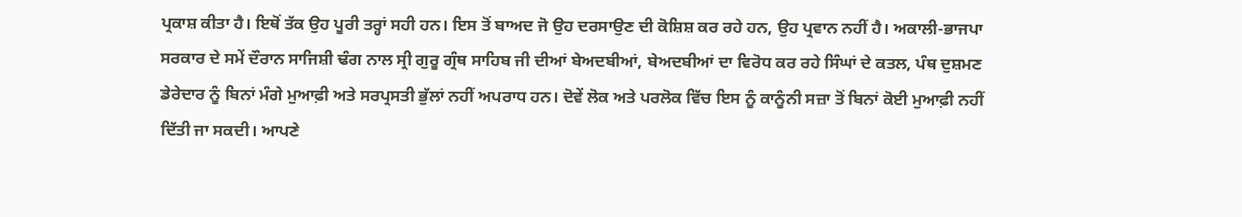ਪ੍ਰਕਾਸ਼ ਕੀਤਾ ਹੈ। ਇਥੋਂ ਤੱਕ ਉਹ ਪੂਰੀ ਤਰ੍ਹਾਂ ਸਹੀ ਹਨ। ਇਸ ਤੋਂ ਬਾਅਦ ਜੋ ਉਹ ਦਰਸਾਉਣ ਦੀ ਕੋਸ਼ਿਸ਼ ਕਰ ਰਹੇ ਹਨ, ਉਹ ਪ੍ਰਵਾਨ ਨਹੀਂ ਹੈ। ਅਕਾਲੀ-ਭਾਜਪਾ ਸਰਕਾਰ ਦੇ ਸਮੇਂ ਦੌਰਾਨ ਸਾਜਿਸ਼ੀ ਢੰਗ ਨਾਲ ਸ੍ਰੀ ਗੁਰੂ ਗ੍ਰੰਥ ਸਾਹਿਬ ਜੀ ਦੀਆਂ ਬੇਅਦਬੀਆਂ, ਬੇਅਦਬੀਆਂ ਦਾ ਵਿਰੋਧ ਕਰ ਰਹੇ ਸਿੰਘਾਂ ਦੇ ਕਤਲ, ਪੰਥ ਦੁਸ਼ਮਣ ਡੇਰੇਦਾਰ ਨੂੰ ਬਿਨਾਂ ਮੰਗੇ ਮੁਆਫ਼ੀ ਅਤੇ ਸਰਪ੍ਰਸਤੀ ਭੁੱਲਾਂ ਨਹੀਂ ਅਪਰਾਧ ਹਨ। ਦੋਵੇਂ ਲੋਕ ਅਤੇ ਪਰਲੋਕ ਵਿੱਚ ਇਸ ਨੂੰ ਕਾਨੂੰਨੀ ਸਜ਼ਾ ਤੋਂ ਬਿਨਾਂ ਕੋਈ ਮੁਆਫ਼ੀ ਨਹੀਂ ਦਿੱਤੀ ਜਾ ਸਕਦੀ। ਆਪਣੇ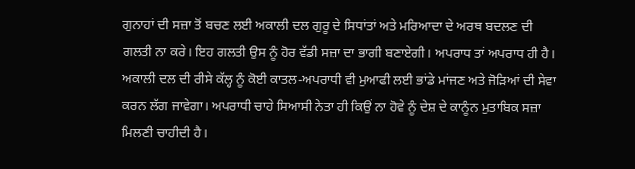ਗੁਨਾਹਾਂ ਦੀ ਸਜ਼ਾ ਤੋਂ ਬਚਣ ਲਈ ਅਕਾਲੀ ਦਲ ਗੁਰੂ ਦੇ ਸਿਧਾਂਤਾਂ ਅਤੇ ਮਰਿਆਦਾ ਦੇ ਅਰਥ ਬਦਲਣ ਦੀ ਗਲਤੀ ਨਾ ਕਰੇ। ਇਹ ਗਲਤੀ ਉਸ ਨੂੰ ਹੋਰ ਵੱਡੀ ਸਜ਼ਾ ਦਾ ਭਾਗੀ ਬਣਾਏਗੀ। ਅਪਰਾਧ ਤਾਂ ਅਪਰਾਧ ਹੀ ਹੈ। ਅਕਾਲੀ ਦਲ ਦੀ ਰੀਸੇ ਕੱਲ੍ਹ ਨੂੰ ਕੋਈ ਕਾਤਲ-ਅਪਰਾਧੀ ਵੀ ਮੁਆਫੀ ਲਈ ਭਾਂਡੇ ਮਾਂਜਣ ਅਤੇ ਜੋੜਿਆਂ ਦੀ ਸੇਵਾ ਕਰਨ ਲੱਗ ਜਾਵੇਗਾ। ਅਪਰਾਧੀ ਚਾਹੇ ਸਿਆਸੀ ਨੇਤਾ ਹੀ ਕਿਉਂ ਨਾ ਹੋਵੇ ਨੂੰ ਦੇਸ਼ ਦੇ ਕਾਨੂੰਨ ਮੁਤਾਬਿਕ ਸਜ਼ਾ ਮਿਲਣੀ ਚਾਹੀਦੀ ਹੈ।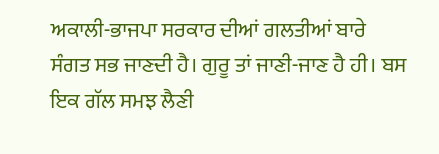ਅਕਾਲੀ-ਭਾਜਪਾ ਸਰਕਾਰ ਦੀਆਂ ਗਲਤੀਆਂ ਬਾਰੇ ਸੰਗਤ ਸਭ ਜਾਣਦੀ ਹੈ। ਗੁਰੂ ਤਾਂ ਜਾਣੀ-ਜਾਣ ਹੈ ਹੀ। ਬਸ ਇਕ ਗੱਲ ਸਮਝ ਲੈਣੀ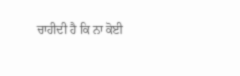ਚਾਹੀਦੀ ਹੈ ਕਿ ਨਾ ਕੋਈ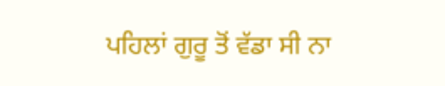ਪਹਿਲਾਂ ਗੁਰੂ ਤੋਂ ਵੱਡਾ ਸੀ ਨਾ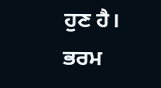ਹੁਣ ਹੈ। ਭਰਮ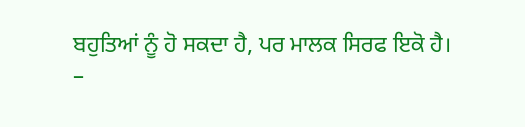ਬਹੁਤਿਆਂ ਨੂੰ ਹੋ ਸਕਦਾ ਹੈ, ਪਰ ਮਾਲਕ ਸਿਰਫ ਇਕੋ ਹੈ।
–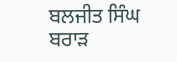ਬਲਜੀਤ ਸਿੰਘ ਬਰਾੜ